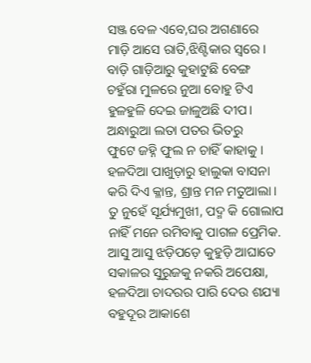ସଞ୍ଜ ବେଳ ଏବେ,ଘର ଅଗଣାରେ
ମାଡ଼ି ଆସେ ରାତି,ଝିଣ୍ଟିକାର ସ୍ବରେ।
ବାଡ଼ି ଗାଡ଼ିଆରୁ କୁହାଟୁଛି ବେଙ୍ଗ
ଚହୁଁରା ମୁଳରେ ନୁଆ ବୋହୁ ଟିଏ
ହୁଳହୁଳି ଦେଇ ଜାଳୁଅଛି ଦୀପ।
ଅନ୍ଧାରୁଆ ଲତା ପତର ଭିତରୁ
ଫୁଟେ ଜହ୍ନି ଫୁଲ ନ ଚାହିଁ କାହାକୁ।
ହଳଦିଆ ପାଖୁଡ଼ାରୁ ହାଲୁକା ବାସନା
କରି ଦିଏ କ୍ଳାନ୍ତ, ଶ୍ରାନ୍ତ ମନ ମତୁଆଲା।
ତୁ ନୁହେଁ ସୂର୍ଯ୍ୟମୁଖୀ, ପଦ୍ମ କି ଗୋଲାପ
ନାହିଁ ମନେ ରମିବାକୁ ପାଗଳ ପ୍ରେମିକ.
ଆସୁ ଆସୁ ଝଡ଼ିପଡ଼େ କୁହୁଡ଼ି ଆଘାତେ
ସକାଳର ସୁରୁଜକୁ ନକରି ଅପେକ୍ଷା,
ହଳଦିଆ ଚାଦରର ପାରି ଦେଉ ଶଯ୍ୟା
ବହୁଦୂର ଆକାଶେ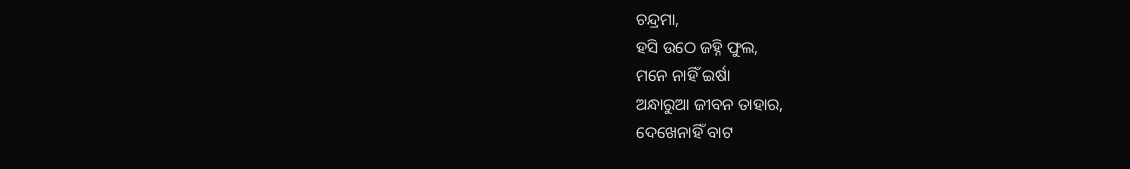ଚନ୍ଦ୍ରମା,
ହସି ଉଠେ ଜହ୍ନି ଫୁଲ,
ମନେ ନାହିଁ ଇର୍ଷା
ଅନ୍ଧାରୁଆ ଜୀବନ ତାହାର,
ଦେଖେନାହିଁ ବାଟ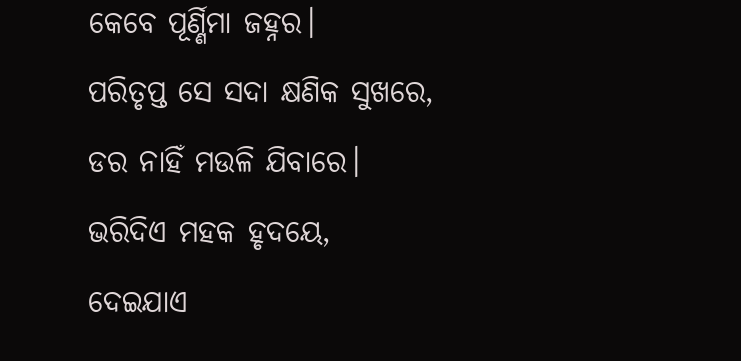କେବେ ପୂର୍ଣ୍ଣିମା ଜହ୍ନର।
ପରିତୃପ୍ତ ସେ ସଦା କ୍ଷଣିକ ସୁଖରେ,
ଡର ନାହିଁ ମଉଳି ଯିବାରେ।
ଭରିଦିଏ ମହକ ହୃଦୟେ,
ଦେଇଯାଏ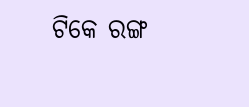ଟିକେ ରଙ୍ଗ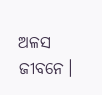ଅଳସ ଜୀବନେ।